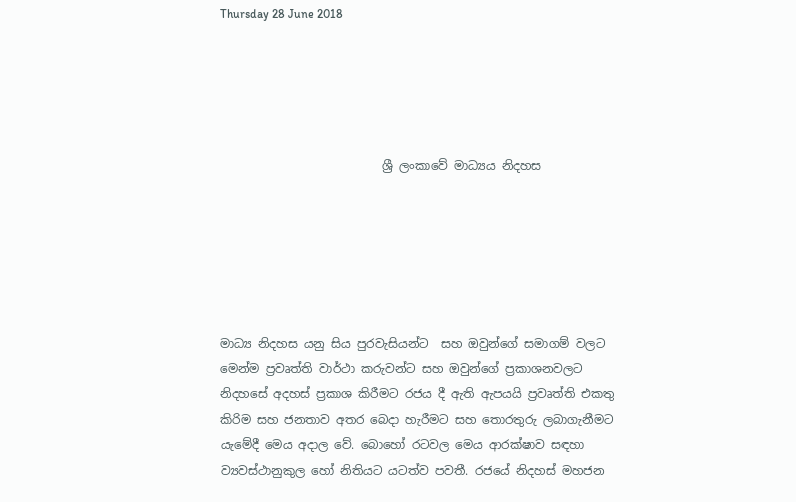Thursday 28 June 2018





                           ශ්‍රී ලංකාවේ මාධ්‍යය නිදහස






මාධ්‍ය නිදහස යනු සිය පුරවැසියන්ට  සහ ඔවුන්ගේ සමාගම් වලට මෙන්ම ප්‍රවෘත්ති වාර්ථා කරුවන්ට සහ ඔවුන්ගේ ප්‍රකාශනවලට නිදහසේ අදහස් ප්‍රකාශ කිරීමට රජය දී ඇති ඇපයයි ප්‍රවෘත්ති එකතු කිරිම සහ ජනතාව අතර බෙදා හැරීමට සහ තොරතුරු ලබාගැනීමට යැමේදී මෙය අදාල වේ. බොහෝ රටවල මෙය ආරක්ෂාව සඳහා ව්‍යවස්ථානුකුල හෝ නිතියට යටත්ව පවතී. රජයේ නිදහස් මහජන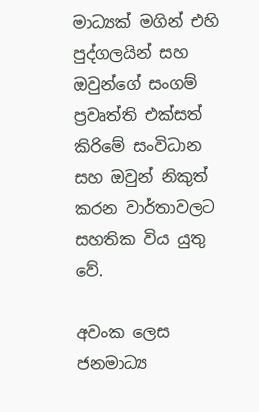මාධ්‍යක් මගින් එහි පුද්ගලයින් සහ ඔවුන්ගේ සංගම් ප්‍රවෘත්ති එක්සත් කිරිමේ සංවිධාන සහ ඔවුන් නිකුත් කරන වාර්තාවලට සහතික විය යුතු වේ.

අවංක ලෙස ජනමාධ්‍ය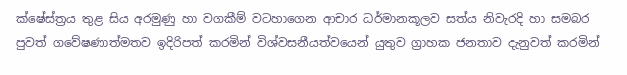ක්ෂේස්ත්‍රය තුළ සිය අරමුණු හා වගකීම් වටහාගෙන ආචාර ධර්මානකූලව සත්ය නිවැරදි හා සමබර පුවත් ගවේෂණාත්මතව ඉදිරිපත් කරමින් විශ්වසනීයත්වයෙන් යුතුව ග්‍රාහක ජනතාව දැනුවත් කරමින්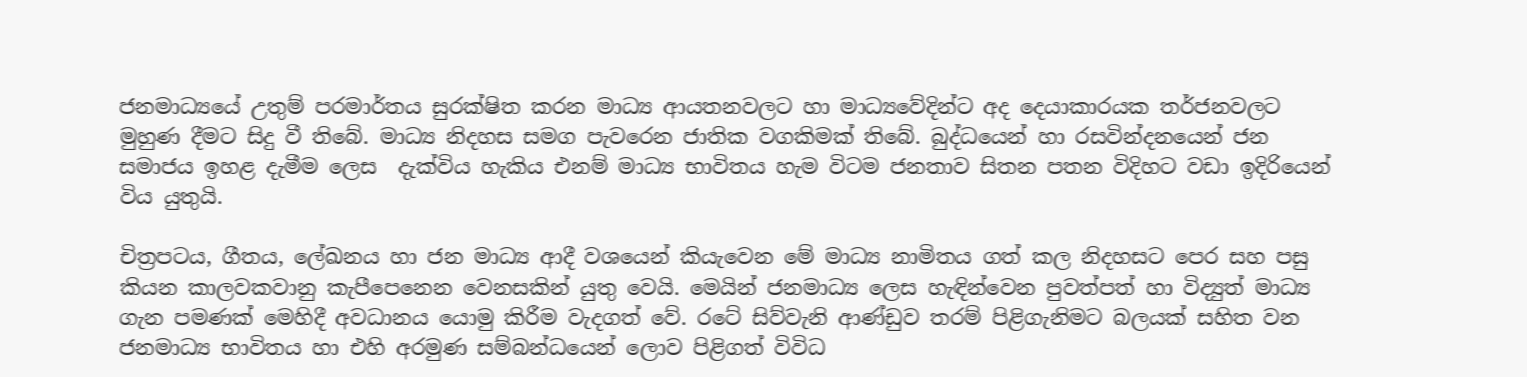ජනමාධ්‍යයේ උතුම් පරමාර්තය සුරක්ෂිත කරන මාධ්‍ය ආයතනවලට හා මාධ්‍යවේදින්ට අද දෙයාකාරයක තර්ජනවලට මුහුණ දීමට සිදු වී තිබේ. මාධ්‍ය නිදහස සමග පැවරෙන ජාතික වගකිමක් තිබේ. බුද්ධයෙන් හා රසවින්දනයෙන් ජන සමාජය ඉහළ දැමීම ලෙස  දැක්විය හැකිය එනම් මාධ්‍ය භාවිතය හැම විටම ජනතාව සිතන පතන විදිහට වඩා ඉදිරියෙන් විය යුතුයි.

චිත්‍රපටය, ගීතය, ලේඛනය හා ජන මාධ්‍ය ආදී වශයෙන් කියැවෙන මේ මාධ්‍ය නාමිතය ගත් කල නිදහසට පෙර සහ පසු කියන කාලවකවානු කැපීපෙනෙන වෙනසකින් යුතු වෙයි. මෙයින් ජනමාධ්‍ය ලෙස හැඳින්වෙන පුවත්පත් හා විද්‍යුත් මාධ්‍ය ගැන පමණක් මෙහිදී අවධානය යොමු කිරීම වැදගත් වේ. රටේ සිව්වැනි ආණ්ඩුව තරම් පිළිගැනිමට බලයක් සහිත වන ජනමාධ්‍ය භාවිතය හා එහි අරමුණ සම්බන්ධයෙන් ලොව පිළිගත් විවිධ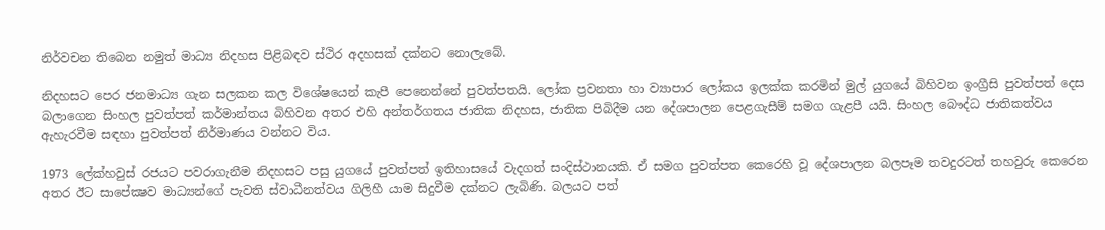නිර්වචන තිබෙන නමුත් මාධ්‍ය නිදහස පිළිබඳව ස්ථිර අදහසක් දක්නට නොලැබේ.

නිදහසට පෙර ජනමාධ්‍ය ගැන සලකන කල විශේෂයෙන් කැපී පෙනෙන්නේ පුවත්පතයි. ලෝක ප්‍රවනතා හා ව්‍යාපාර ලෝකය ඉලක්ක කරමින් මුල් යුගයේ බිහිවන ඉංග්‍රීසි පුවත්පත් දෙස බලාගෙන සිංහල පුවත්පත් කර්මාන්තය බිහිවන අතර එහි අන්තර්ගතය ජාතික නිදහස, ජාතික පිබිදීම යන දේශපාලන පෙළගැසීම් සමග ගැළපී යයි. සිංහල බෞද්ධ ජාතිකත්වය ඇහැරවීම සඳහා පුවත්පත් නිර්මාණය වන්නට විය.

1973 ලේක්හවුස් රජයට පවරාගැනීම නිදහසට පසු යුගයේ පුවත්පත් ඉතිහාසයේ වැදගත් සංදිස්ථානයකි. ඒ සමග පුවත්පත කෙරෙහි වූ දේශපාලන බලපෑම තවදුරටත් තහවුරු කෙරෙන අතර ඊට සාපේක්‍ෂව මාධ්‍යන්ගේ පැවති ස්වාධීනත්වය ගිලිහී යාම සිදුවීම දක්නට ලැබිණි. බලයට පත්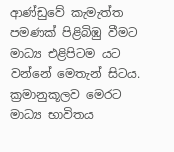ආණ්ඩුවේ කැමැත්ත පමණක් පිළිබිඹු වීමට මාධ්‍ය එළිපිටම යට වන්නේ මෙතැන් සිටය. ක්‍රමානුකූලව මෙරට මාධ්‍ය භාවිතය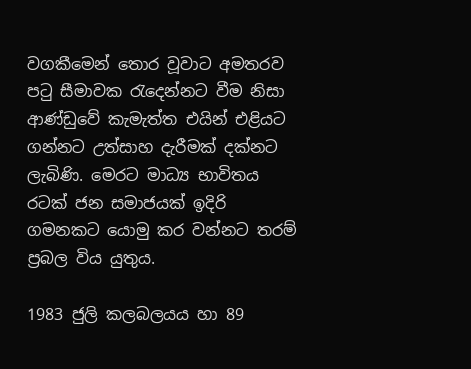වගකීමෙන් තොර වූවාට අමතරව පටු සීමාවක රැදෙන්නට වීම නිසා ආණ්ඩුවේ කැමැත්ත එයින් එළියට ගන්නට උත්සාහ දැරීමක් දක්නට ලැබිණි. මෙරට මාධ්‍ය භාවිතය රටක් ජන සමාජයක් ඉදිරි ගමනකට යොමු කර වන්නට තරම් ප්‍රබල විය යුතුය.

1983 ජුලි කලබලයය හා 89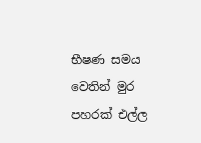භීෂණ සමය වෙතින් මුර පහරක් එල්ල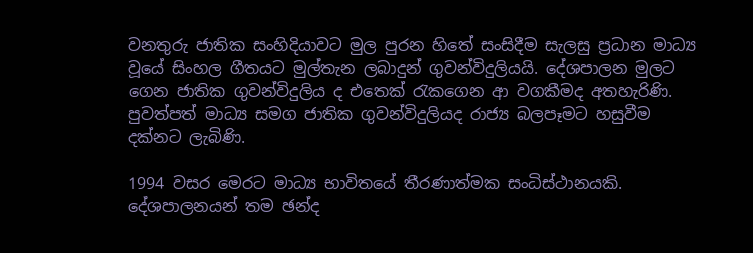වනතුරු ජාතික සංහිදියාවට මුල පුරන හිතේ සංසිදීම සැලසු ප්‍රධාන මාධ්‍ය වූයේ සිංහල ගීතයට මුල්තැන ලබාදුන් ගුවන්විදුලියයි. දේශපාලන මුලට ගෙන ජාතික ගුවන්විදුලිය ද එතෙක් රැකගෙන ආ වගකීමද අතහැරිණි. පුවත්පත් මාධ්‍ය සමග ජාතික ගුවන්විදුලියද රාජ්‍ය බලපෑමට හසුවීම දක්නට ලැබිණි.

1994 වසර මෙරට මාධ්‍ය භාවිතයේ තීරණාත්මක සංධිස්ථානයකි. දේශපාලනයන් තම ඡන්ද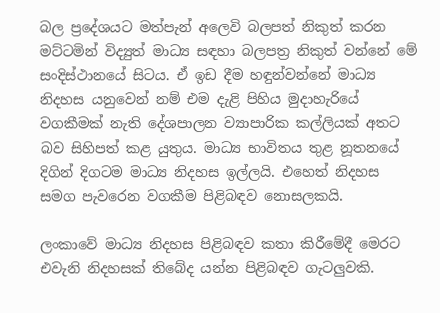බල ප්‍රදේශයට මත්පැන් අලෙවි බලපත් නිකුත් කරන මට්ටමින් විද්‍යුත් මාධ්‍ය සඳහා බලපත්‍ර නිකුත් වන්නේ මේ සංදිස්ථානයේ සිටය. ඒ ඉඩ දීම හඳුන්වන්නේ මාධ්‍ය නිදහස යනුවෙන් නම් එම දැළි පිහිය මුදාහැරියේ වගකීමක් නැති දේශපාලන ව්‍යාපාරික කල්ලියක් අතට බව සිහිපත් කළ යුතුය. මාධ්‍ය භාවිතය තුළ නූතනයේ දිගින් දිගටම මාධ්‍ය නිදහස ඉල්ලයි. එහෙත් නිදහස සමග පැවරෙන වගකීම පිළිබඳව නොසලකයි.

ලංකාවේ මාධ්‍ය නිදහස පිළිබඳව කතා කිරීමේදී මෙරට එවැනි නිදහසක් තිබේද යන්න පිළිබඳව ගැටලුවකි.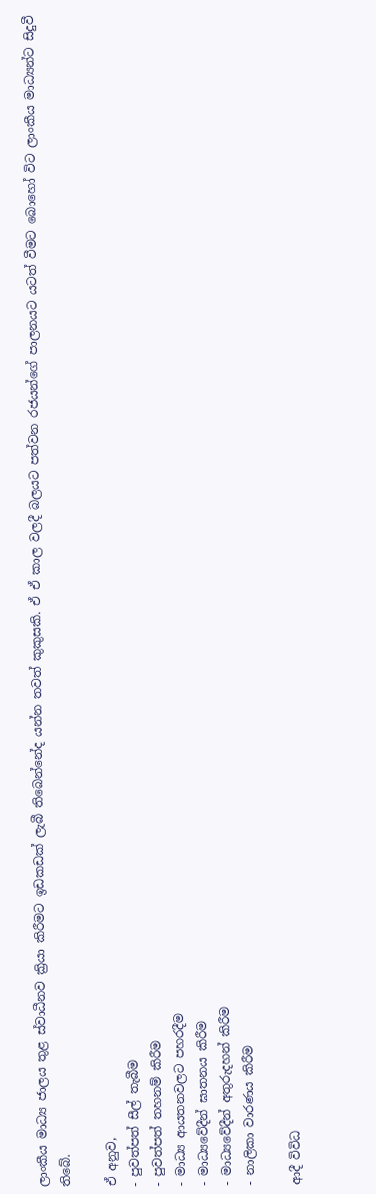ලාංකීය මාධ්‍ය ජාලය තුළ ස්වාධීනව ක්‍රියා කිරීමට ඉඩකඩක් ලැබී තිබෙන්නේද යන්න තවත් කුකුසකි. ඒ ඒ කාල වලදී බලයට පත්වන රජයන්ගේ පාලනයට යටත් වීමට බොහෝ විට ලාංකීය මාධ්‍යන්ට සිදුවී තිබේ.

ඒ අනුව,
- පුවත්පත් සීල් තැබීම
- පුවත්පත් තහනම් කිරීම
- මාධ්‍ය ආයතනවලට පහරදීම
- මාධ්‍යවේදීන් ඝාතනය කිරීම
- මාධ්‍යවේදීන් අතුරුදහන් කිරීම
- නාලිකා වාරණය කිරීම

ආදී විවිධ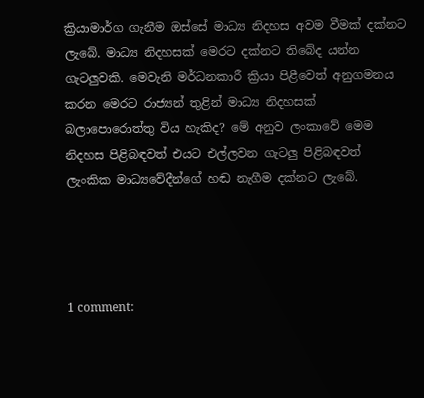ක්‍රියාමාර්ග ගැනීම ඔස්සේ මාධ්‍ය නිදහස අවම වීමක් දක්නට ලැබේ. මාධ්‍ය නිදහසක් මෙරට දක්නට තිබේද යන්න ගැටලුවකි. මෙවැනි මර්ධනකාරී ක්‍රියා පිළීවෙත් අනුගමනය කරන මෙරට රාජ්‍යන් තුළින් මාධ්‍ය නිදහසක් බලාපොරොත්තු විය හැකිද? මේ අනුව ලංකාවේ මෙම නිදහස පිළිබඳවත් එයට එල්ලවන ගැටලු පිළිබඳවත් ලැංකික මාධ්‍යවේදීන්ගේ හඬ නැගීම දක්නට ලැබේ.




1 comment: